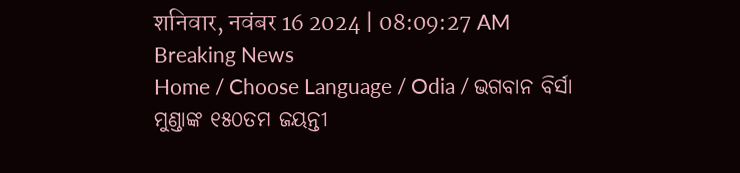शनिवार, नवंबर 16 2024 | 08:09:27 AM
Breaking News
Home / Choose Language / Odia / ଭଗବାନ ବିର୍ସା ମୁଣ୍ଡାଙ୍କ ୧୫୦ତମ ଜୟନ୍ତୀ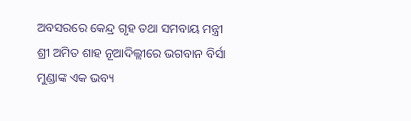ଅବସରରେ କେନ୍ଦ୍ର ଗୃହ ତଥା ସମବାୟ ମନ୍ତ୍ରୀ ଶ୍ରୀ ଅମିତ ଶାହ ନୂଆଦିଲ୍ଲୀରେ ଭଗବାନ ବିର୍ସା ମୁଣ୍ଡାଙ୍କ ଏକ ଭବ୍ୟ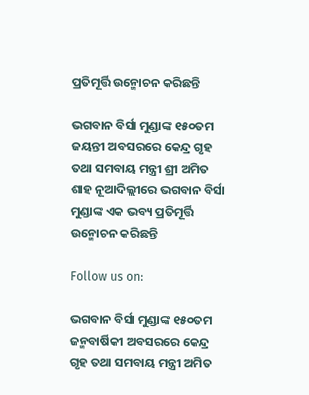ପ୍ରତିମୂର୍ତ୍ତି ଉନ୍ମୋଚନ କରିଛନ୍ତି

ଭଗବାନ ବିର୍ସା ମୁଣ୍ଡାଙ୍କ ୧୫୦ତମ ଜୟନ୍ତୀ ଅବସରରେ କେନ୍ଦ୍ର ଗୃହ ତଥା ସମବାୟ ମନ୍ତ୍ରୀ ଶ୍ରୀ ଅମିତ ଶାହ ନୂଆଦିଲ୍ଲୀରେ ଭଗବାନ ବିର୍ସା ମୁଣ୍ଡାଙ୍କ ଏକ ଭବ୍ୟ ପ୍ରତିମୂର୍ତ୍ତି ଉନ୍ମୋଚନ କରିଛନ୍ତି

Follow us on:

ଭଗବାନ ବିର୍ସା ମୁଣ୍ଡାଙ୍କ ୧୫୦ତମ ଜନ୍ମବାର୍ଷିକୀ ଅବସରରେ କେନ୍ଦ୍ର ଗୃହ ତଥା ସମବାୟ ମନ୍ତ୍ରୀ ଅମିତ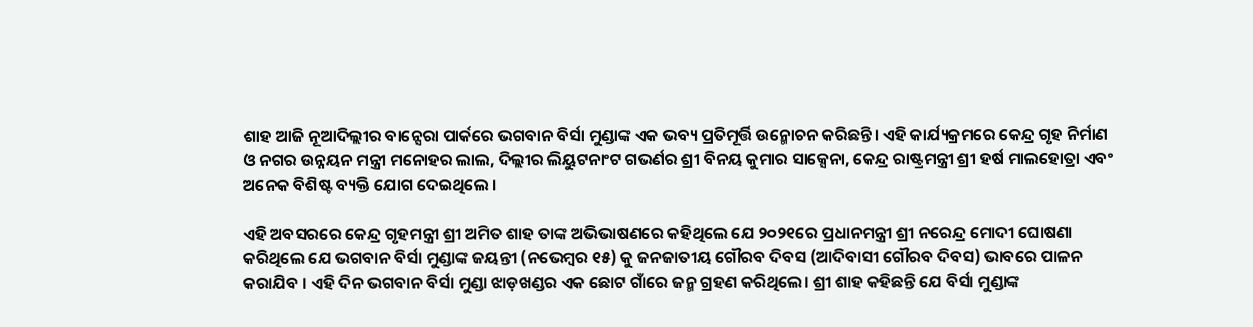ଶାହ ଆଜି ନୂଆଦିଲ୍ଲୀର ବାନ୍ସେରା ପାର୍କରେ ଭଗବାନ ବିର୍ସା ମୁଣ୍ଡାଙ୍କ ଏକ ଭବ୍ୟ ପ୍ରତିମୂର୍ତ୍ତି ଉନ୍ମୋଚନ କରିଛନ୍ତି। ଏହି କାର୍ଯ୍ୟକ୍ରମରେ କେନ୍ଦ୍ର ଗୃହ ନିର୍ମାଣ ଓ ନଗର ଉନ୍ନୟନ ମନ୍ତ୍ରୀ ମନୋହର ଲାଲ, ଦିଲ୍ଲୀର ଲିୟୁଟନାଂଟ ଗଭର୍ଣର ଶ୍ରୀ ବିନୟ କୁମାର ସାକ୍ସେନା, କେନ୍ଦ୍ର ରାଷ୍ଟ୍ରମନ୍ତ୍ରୀ ଶ୍ରୀ ହର୍ଷ ମାଲହୋତ୍ରା ଏବଂ ଅନେକ ବିଶିଷ୍ଟ ବ୍ୟକ୍ତି ଯୋଗ ଦେଇଥିଲେ ।

ଏହି ଅବସରରେ କେନ୍ଦ୍ର ଗୃହମନ୍ତ୍ରୀ ଶ୍ରୀ ଅମିତ ଶାହ ତାଙ୍କ ଅଭିଭାଷଣରେ କହିଥିଲେ ଯେ ୨୦୨୧ରେ ପ୍ରଧାନମନ୍ତ୍ରୀ ଶ୍ରୀ ନରେନ୍ଦ୍ର ମୋଦୀ ଘୋଷଣା କରିଥିଲେ ଯେ ଭଗବାନ ବିର୍ସା ମୁଣ୍ଡାଙ୍କ ଜୟନ୍ତୀ (ନଭେମ୍ବର ୧୫) କୁ ଜନଜାତୀୟ ଗୌରବ ଦିବସ (ଆଦିବାସୀ ଗୌରବ ଦିବସ) ଭାବରେ ପାଳନ କରାଯିବ । ଏହି ଦିନ ଭଗବାନ ବିର୍ସା ମୁଣ୍ଡା ଝାଡ଼ଖଣ୍ଡର ଏକ ଛୋଟ ଗାଁରେ ଜନ୍ମ ଗ୍ରହଣ କରିଥିଲେ। ଶ୍ରୀ ଶାହ କହିଛନ୍ତି ଯେ ବିର୍ସା ମୁଣ୍ଡାଙ୍କ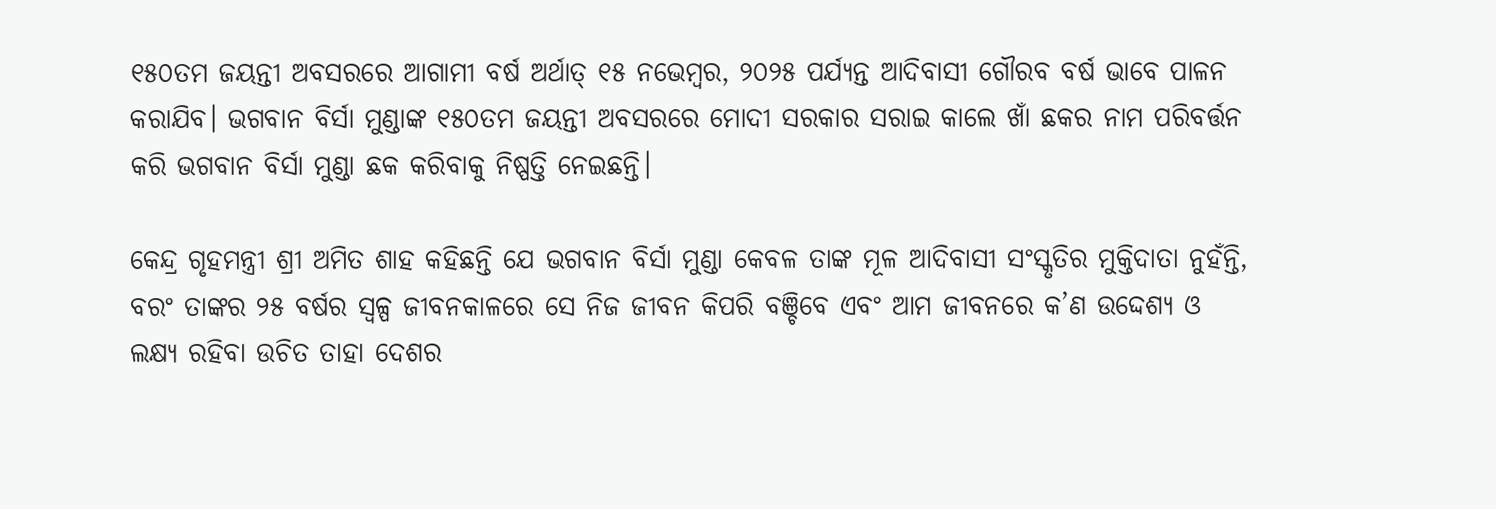୧୫୦ତମ ଜୟନ୍ତୀ ଅବସରରେ ଆଗାମୀ ବର୍ଷ ଅର୍ଥାତ୍ ୧୫ ନଭେମ୍ବର, ୨୦୨୫ ପର୍ଯ୍ୟନ୍ତ ଆଦିବାସୀ ଗୌରବ ବର୍ଷ ଭାବେ ପାଳନ କରାଯିବ। ଭଗବାନ ବିର୍ସା ମୁଣ୍ଡାଙ୍କ ୧୫୦ତମ ଜୟନ୍ତୀ ଅବସରରେ ମୋଦୀ ସରକାର ସରାଇ କାଲେ ଖାଁ ଛକର ନାମ ପରିବର୍ତ୍ତନ କରି ଭଗବାନ ବିର୍ସା ମୁଣ୍ଡା ଛକ କରିବାକୁ ନିଷ୍ପତ୍ତି ନେଇଛନ୍ତି।

କେନ୍ଦ୍ର ଗୃହମନ୍ତ୍ରୀ ଶ୍ରୀ ଅମିତ ଶାହ କହିଛନ୍ତି ଯେ ଭଗବାନ ବିର୍ସା ମୁଣ୍ଡା କେବଳ ତାଙ୍କ ମୂଳ ଆଦିବାସୀ ସଂସ୍କୃତିର ମୁକ୍ତିଦାତା ନୁହଁନ୍ତି, ବରଂ ତାଙ୍କର ୨୫ ବର୍ଷର ସ୍ଵଳ୍ପ ଜୀବନକାଳରେ ସେ ନିଜ ଜୀବନ କିପରି ବଞ୍ଚିବେ ଏବଂ ଆମ ଜୀବନରେ କ’ଣ ଉଦ୍ଦେଶ୍ୟ ଓ ଲକ୍ଷ୍ୟ ରହିବା ଉଚିତ ତାହା ଦେଶର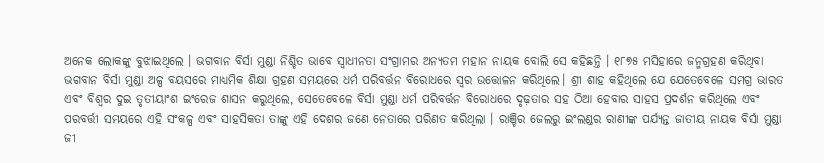ଅନେକ ଲୋକଙ୍କୁ ବୁଝାଇଥିଲେ । ଭଗବାନ ବିର୍ସା ମୁଣ୍ଡା ନିଶ୍ଚିତ ଭାବେ ସ୍ୱାଧୀନତା ସଂଗ୍ରାମର ଅନ୍ୟତମ ମହାନ ନାୟକ ବୋଲି ସେ କହିଛନ୍ତି । ୧୮୭୫ ମସିହାରେ ଜନ୍ମଗ୍ରହଣ କରିଥିବା ଭଗବାନ ବିର୍ସା ମୁଣ୍ଡା ଅଳ୍ପ ବୟସରେ ମାଧ୍ୟମିକ ଶିକ୍ଷା ଗ୍ରହଣ ସମୟରେ ଧର୍ମ ପରିବର୍ତ୍ତନ ବିରୋଧରେ ସ୍ୱର ଉତ୍ତୋଳନ କରିଥିଲେ। ଶ୍ରୀ ଶାହ କହିଥିଲେ ଯେ ଯେତେବେଳେ ସମଗ୍ର ଭାରତ ଏବଂ ବିଶ୍ୱର ଦୁଇ ତୃତୀୟାଂଶ ଇଂରେଜ ଶାସନ କରୁଥିଲେ, ସେତେବେଳେ ବିର୍ସା ମୁଣ୍ଡା ଧର୍ମ ପରିବର୍ତ୍ତନ ବିରୋଧରେ ଦୃଢ଼ତାର ସହ ଠିଆ ହେବାର ସାହସ ପ୍ରଦର୍ଶନ କରିଥିଲେ ଏବଂ ପରବର୍ତ୍ତୀ ସମୟରେ ଏହି ସଂକଳ୍ପ ଏବଂ ସାହସିକତା ତାଙ୍କୁ ଏହି ଦେଶର ଜଣେ ନେତାରେ ପରିଣତ କରିଥିଲା । ରାଞ୍ଚିର ଜେଲରୁ ଇଂଲଣ୍ଡର ରାଣୀଙ୍କ ପର୍ଯ୍ୟନ୍ତ ଜାତୀୟ ନାୟକ ବିର୍ସା ମୁଣ୍ଡା ଜୀ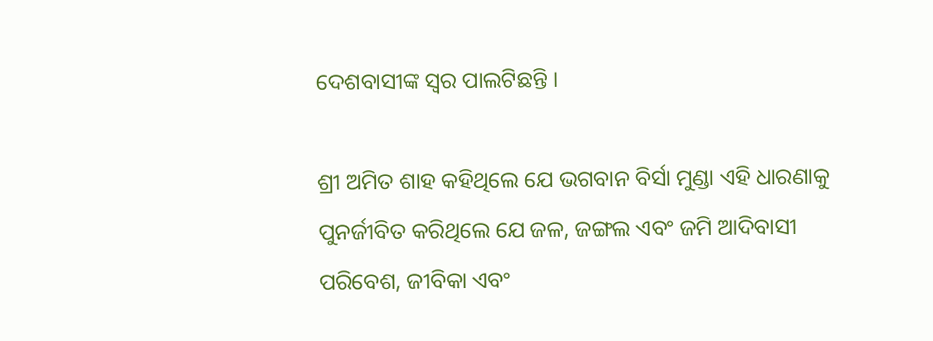ଦେଶବାସୀଙ୍କ ସ୍ୱର ପାଲଟିଛନ୍ତି ।

ଶ୍ରୀ ଅମିତ ଶାହ କହିଥିଲେ ଯେ ଭଗବାନ ବିର୍ସା ମୁଣ୍ଡା ଏହି ଧାରଣାକୁ ପୁନର୍ଜୀବିତ କରିଥିଲେ ଯେ ଜଳ, ଜଙ୍ଗଲ ଏବଂ ଜମି ଆଦିବାସୀ ପରିବେଶ, ଜୀବିକା ଏବଂ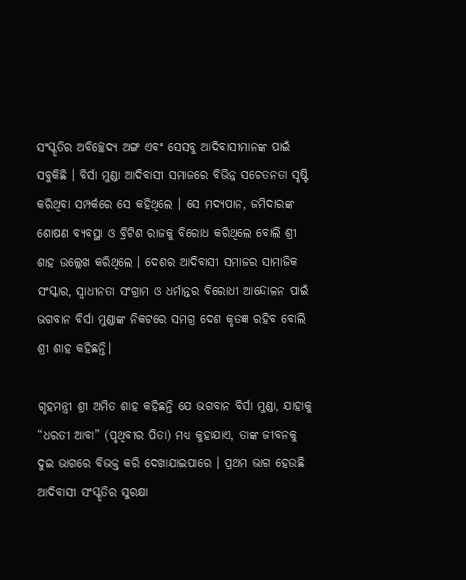ସଂସ୍କୃତିର ଅବିଚ୍ଛେଦ୍ୟ ଅଙ୍ଗ ଏବଂ ସେସବୁ ଆଦିବାସୀମାନଙ୍କ ପାଇଁ ସବୁକିଛି । ବିର୍ସା ମୁଣ୍ଡା ଆଦିବାସୀ ସମାଜରେ ବିଭିନ୍ନ ସଚେତନତା ସୃଷ୍ଟି କରିଥିବା ସମ୍ପର୍କରେ ସେ କହିଥିଲେ । ସେ ମଦ୍ୟପାନ, ଜମିଦାରଙ୍କ ଶୋଷଣ ବ୍ୟବସ୍ଥା ଓ ବ୍ରିଟିଶ ରାଜକୁ ବିରୋଧ କରିଥିଲେ ବୋଲି ଶ୍ରୀ ଶାହ ଉଲ୍ଲେଖ କରିଥିଲେ । ଦେଶର ଆଦିବାସୀ ସମାଜର ସାମାଜିକ ସଂସ୍କାର, ସ୍ୱାଧୀନତା ସଂଗ୍ରାମ ଓ ଧର୍ମାନ୍ତର ବିରୋଧୀ ଆନ୍ଦୋଳନ ପାଇଁ ଭଗବାନ ବିର୍ସା ମୁଣ୍ଡାଙ୍କ ନିକଟରେ ସମଗ୍ର ଦେଶ କୃତଜ୍ଞ ରହିବ ବୋଲି ଶ୍ରୀ ଶାହ କହିଛନ୍ତି।

ଗୃହମନ୍ତ୍ରୀ ଶ୍ରୀ ଅମିତ ଶାହ କହିଛନ୍ତି ଯେ ଭଗବାନ ବିର୍ସା ମୁଣ୍ଡା, ଯାହାକୁ “ଧରତୀ ଆବା” (ପୃଥିବୀର ପିତା) ମଧ୍ୟ କୁହାଯାଏ, ତାଙ୍କ ଜୀବନକୁ ଦୁଇ ଭାଗରେ ବିଭକ୍ତ କରି ଦେଖାଯାଇପାରେ । ପ୍ରଥମ ଭାଗ ହେଉଛି ଆଦିବାସୀ ସଂସ୍କୃତିର ସୁରକ୍ଷା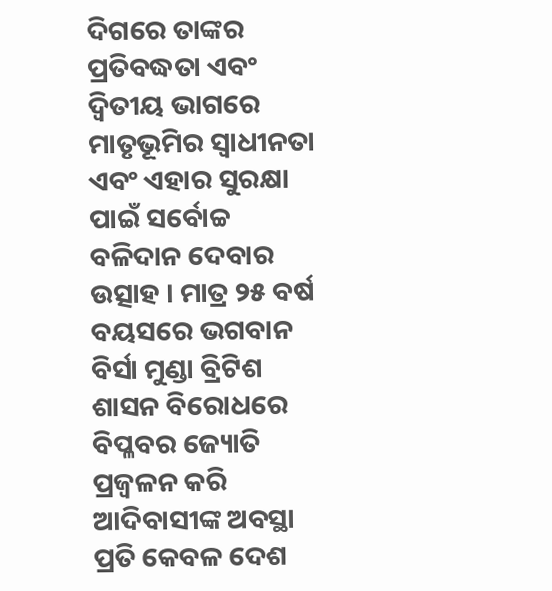ଦିଗରେ ତାଙ୍କର ପ୍ରତିବଦ୍ଧତା ଏବଂ ଦ୍ୱିତୀୟ ଭାଗରେ ମାତୃଭୂମିର ସ୍ୱାଧୀନତା ଏବଂ ଏହାର ସୁରକ୍ଷା ପାଇଁ ସର୍ବୋଚ୍ଚ ବଳିଦାନ ଦେବାର ଉତ୍ସାହ । ମାତ୍ର ୨୫ ବର୍ଷ ବୟସରେ ଭଗବାନ ବିର୍ସା ମୁଣ୍ଡା ବ୍ରିଟିଶ ଶାସନ ବିରୋଧରେ ବିପ୍ଳବର ଜ୍ୟୋତି ପ୍ରଜ୍ୱଳନ କରି ଆଦିବାସୀଙ୍କ ଅବସ୍ଥା ପ୍ରତି କେବଳ ଦେଶ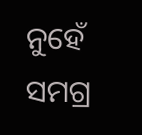ନୁହେଁ ସମଗ୍ର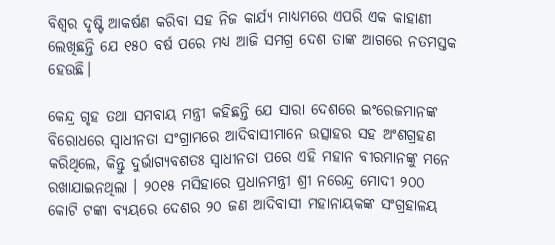ବିଶ୍ୱର ଦୃଷ୍ଟି ଆକର୍ଷଣ କରିବା ସହ ନିଜ କାର୍ଯ୍ୟ ମାଧ୍ୟମରେ ଏପରି ଏକ କାହାଣୀ ଲେଖିଛନ୍ତି ଯେ ୧୫୦ ବର୍ଷ ପରେ ମଧ୍ୟ ଆଜି ସମଗ୍ର ଦେଶ ତାଙ୍କ ଆଗରେ ନତମସ୍ତକ ହେଉଛି।

କେନ୍ଦ୍ର ଗୃହ ତଥା ସମବାୟ ମନ୍ତ୍ରୀ କହିଛନ୍ତି ଯେ ସାରା ଦେଶରେ ଇଂରେଜମାନଙ୍କ ବିରୋଧରେ ସ୍ୱାଧୀନତା ସଂଗ୍ରାମରେ ଆଦିବାସୀମାନେ ଉତ୍ସାହର ସହ ଅଂଶଗ୍ରହଣ କରିଥିଲେ, କିନ୍ତୁ ଦୁର୍ଭାଗ୍ୟବଶତଃ ସ୍ୱାଧୀନତା ପରେ ଏହି ମହାନ ବୀରମାନଙ୍କୁ ମନେ ରଖାଯାଇନଥିଲା । ୨୦୧୫ ମସିହାରେ ପ୍ରଧାନମନ୍ତ୍ରୀ ଶ୍ରୀ ନରେନ୍ଦ୍ର ମୋଦୀ ୨୦୦ କୋଟି ଟଙ୍କା ବ୍ୟୟରେ ଦେଶର ୨୦ ଜଣ ଆଦିବାସୀ ମହାନାୟକଙ୍କ ସଂଗ୍ରହାଳୟ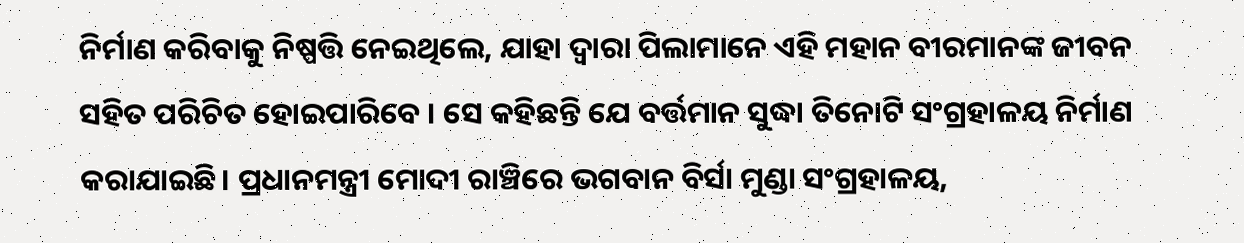ନିର୍ମାଣ କରିବାକୁ ନିଷ୍ପତ୍ତି ନେଇଥିଲେ, ଯାହା ଦ୍ୱାରା ପିଲାମାନେ ଏହି ମହାନ ବୀରମାନଙ୍କ ଜୀବନ ସହିତ ପରିଚିତ ହୋଇପାରିବେ । ସେ କହିଛନ୍ତି ଯେ ବର୍ତ୍ତମାନ ସୁଦ୍ଧା ତିନୋଟି ସଂଗ୍ରହାଳୟ ନିର୍ମାଣ କରାଯାଇଛି। ପ୍ରଧାନମନ୍ତ୍ରୀ ମୋଦୀ ରାଞ୍ଚିରେ ଭଗବାନ ବିର୍ସା ମୁଣ୍ଡା ସଂଗ୍ରହାଳୟ,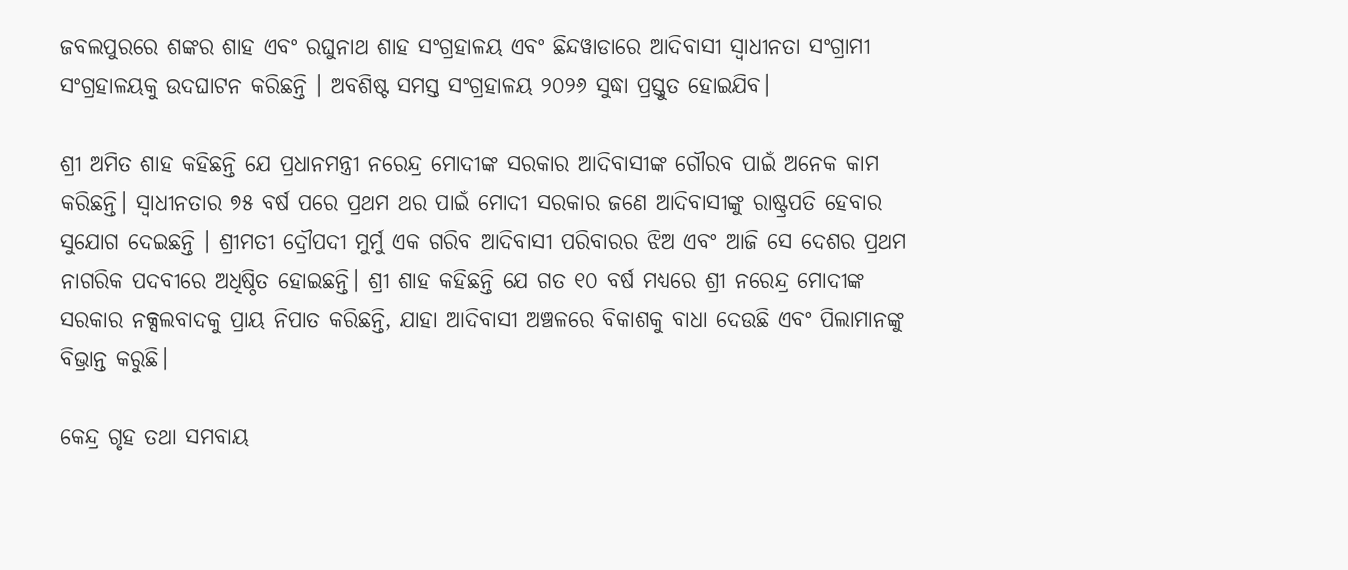ଜବଲପୁରରେ ଶଙ୍କର ଶାହ ଏବଂ ରଘୁନାଥ ଶାହ ସଂଗ୍ରହାଳୟ ଏବଂ ଛିନ୍ଦୱାଡାରେ ଆଦିବାସୀ ସ୍ୱାଧୀନତା ସଂଗ୍ରାମୀ ସଂଗ୍ରହାଳୟକୁ ଉଦଘାଟନ କରିଛନ୍ତି । ଅବଶିଷ୍ଟ ସମସ୍ତ ସଂଗ୍ରହାଳୟ ୨୦୨୬ ସୁଦ୍ଧା ପ୍ରସ୍ତୁତ ହୋଇଯିବ।

ଶ୍ରୀ ଅମିତ ଶାହ କହିଛନ୍ତି ଯେ ପ୍ରଧାନମନ୍ତ୍ରୀ ନରେନ୍ଦ୍ର ମୋଦୀଙ୍କ ସରକାର ଆଦିବାସୀଙ୍କ ଗୌରବ ପାଇଁ ଅନେକ କାମ କରିଛନ୍ତି। ସ୍ୱାଧୀନତାର ୭୫ ବର୍ଷ ପରେ ପ୍ରଥମ ଥର ପାଇଁ ମୋଦୀ ସରକାର ଜଣେ ଆଦିବାସୀଙ୍କୁ ରାଷ୍ଟ୍ରପତି ହେବାର ସୁଯୋଗ ଦେଇଛନ୍ତି । ଶ୍ରୀମତୀ ଦ୍ରୌପଦୀ ମୁର୍ମୁ ଏକ ଗରିବ ଆଦିବାସୀ ପରିବାରର ଝିଅ ଏବଂ ଆଜି ସେ ଦେଶର ପ୍ରଥମ ନାଗରିକ ପଦବୀରେ ଅଧିଷ୍ଠିତ ହୋଇଛନ୍ତି। ଶ୍ରୀ ଶାହ କହିଛନ୍ତି ଯେ ଗତ ୧୦ ବର୍ଷ ମଧ୍ୟରେ ଶ୍ରୀ ନରେନ୍ଦ୍ର ମୋଦୀଙ୍କ ସରକାର ନକ୍ସଲବାଦକୁ ପ୍ରାୟ ନିପାତ କରିଛନ୍ତି, ଯାହା ଆଦିବାସୀ ଅଞ୍ଚଳରେ ବିକାଶକୁ ବାଧା ଦେଉଛି ଏବଂ ପିଲାମାନଙ୍କୁ ବିଭ୍ରାନ୍ତ କରୁଛି।

କେନ୍ଦ୍ର ଗୃହ ତଥା ସମବାୟ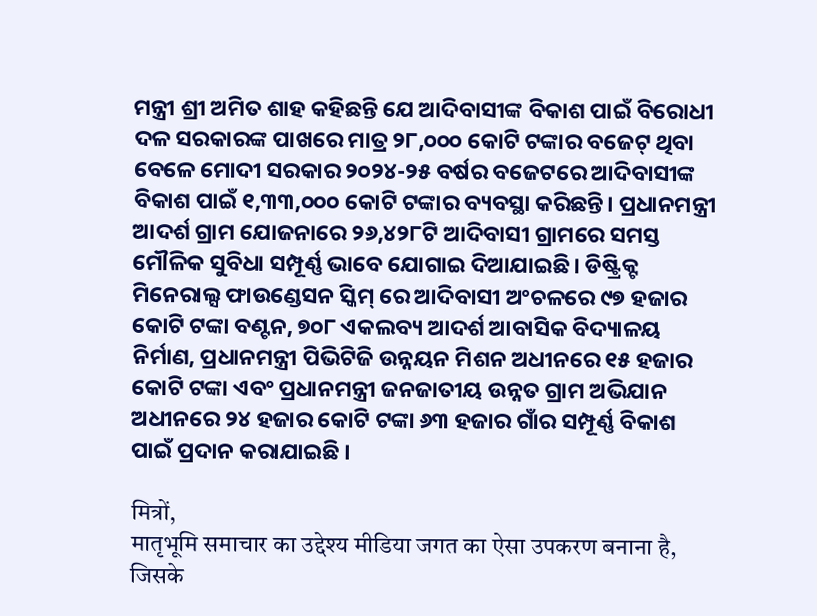ମନ୍ତ୍ରୀ ଶ୍ରୀ ଅମିତ ଶାହ କହିଛନ୍ତି ଯେ ଆଦିବାସୀଙ୍କ ବିକାଶ ପାଇଁ ବିରୋଧୀ ଦଳ ସରକାରଙ୍କ ପାଖରେ ମାତ୍ର ୨୮,୦୦୦ କୋଟି ଟଙ୍କାର ବଜେଟ୍ ଥିବା ବେଳେ ମୋଦୀ ସରକାର ୨୦୨୪-୨୫ ବର୍ଷର ବଜେଟରେ ଆଦିବାସୀଙ୍କ ବିକାଶ ପାଇଁ ୧,୩୩,୦୦୦ କୋଟି ଟଙ୍କାର ବ୍ୟବସ୍ଥା କରିଛନ୍ତି। ପ୍ରଧାନମନ୍ତ୍ରୀ ଆଦର୍ଶ ଗ୍ରାମ ଯୋଜନାରେ ୨୬,୪୨୮ଟି ଆଦିବାସୀ ଗ୍ରାମରେ ସମସ୍ତ ମୌଳିକ ସୁବିଧା ସମ୍ପୂର୍ଣ୍ଣ ଭାବେ ଯୋଗାଇ ଦିଆଯାଇଛି। ଡିଷ୍ଟ୍ରିକ୍ଟ ମିନେରାଲ୍ସ ଫାଉଣ୍ଡେସନ ସ୍କିମ୍ ରେ ଆଦିବାସୀ ଅଂଚଳରେ ୯୭ ହଜାର କୋଟି ଟଙ୍କା ବଣ୍ଟନ, ୭୦୮ ଏକଲବ୍ୟ ଆଦର୍ଶ ଆବାସିକ ବିଦ୍ୟାଳୟ ନିର୍ମାଣ, ପ୍ରଧାନମନ୍ତ୍ରୀ ପିଭିଟିଜି ଉନ୍ନୟନ ମିଶନ ଅଧୀନରେ ୧୫ ହଜାର କୋଟି ଟଙ୍କା ଏବଂ ପ୍ରଧାନମନ୍ତ୍ରୀ ଜନଜାତୀୟ ଉନ୍ନତ ଗ୍ରାମ ଅଭିଯାନ ଅଧୀନରେ ୨୪ ହଜାର କୋଟି ଟଙ୍କା ୬୩ ହଜାର ଗାଁର ସମ୍ପୂର୍ଣ୍ଣ ବିକାଶ ପାଇଁ ପ୍ରଦାନ କରାଯାଇଛି ।

मित्रों,
मातृभूमि समाचार का उद्देश्य मीडिया जगत का ऐसा उपकरण बनाना है, जिसके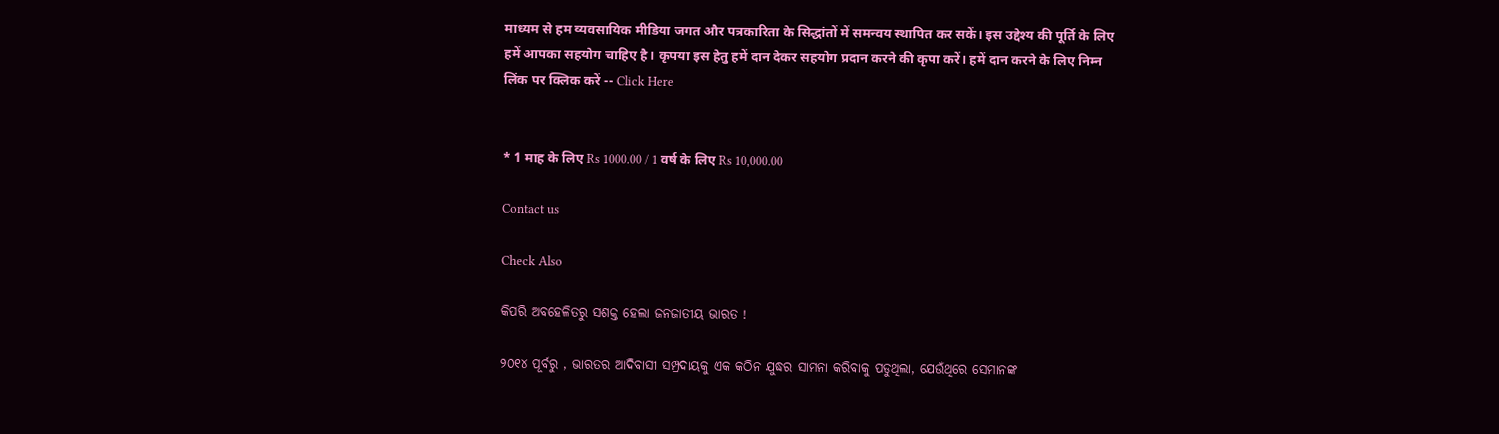माध्यम से हम व्यवसायिक मीडिया जगत और पत्रकारिता के सिद्धांतों में समन्वय स्थापित कर सकें। इस उद्देश्य की पूर्ति के लिए हमें आपका सहयोग चाहिए है। कृपया इस हेतु हमें दान देकर सहयोग प्रदान करने की कृपा करें। हमें दान करने के लिए निम्न लिंक पर क्लिक करें -- Click Here


* 1 माह के लिए Rs 1000.00 / 1 वर्ष के लिए Rs 10,000.00

Contact us

Check Also

କିପରି ଅବହେଳିତରୁ ସଶକ୍ତ ହେଲା ଜନଜାତୀୟ ଭାରତ !

୨୦୧୪ ପୂର୍ବରୁ , ଭାରତର ଆଦିବାସୀ ସମ୍ପ୍ରଦାୟକୁ ଏକ କଠିନ ଯୁଦ୍ଧର ସାମନା କରିବାକୁ ପଡୁଥିଲା, ଯେଉଁଥିରେ ସେମାନଙ୍କ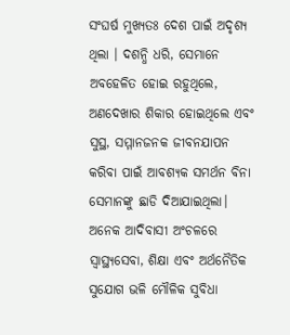ସଂଘର୍ଷ ମୁଖ୍ୟତଃ ଦେଶ ପାଇଁ ଅଦୃଶ୍ୟ ଥିଲା । ଦଶନ୍ଧି ଧରି, ସେମାନେ ଅବହେଳିତ ହୋଇ ରହୁଥିଲେ, ଅଣଦେଖାର ଶିକାର ହୋଇଥିଲେ ଏବଂ ସୁସ୍ଥ, ସମ୍ମାନଜନକ ଜୀବନଯାପନ କରିବା ପାଇଁ ଆବଶ୍ୟକ ସମର୍ଥନ ବିନା ସେମାନଙ୍କୁ ଛାଡି ଦିଆଯାଇଥିଲା। ଅନେକ ଆଦିବାସୀ ଅଂଚଳରେ ସ୍ୱାସ୍ଥ୍ୟସେବା, ଶିକ୍ଷା ଏବଂ ଅର୍ଥନୈତିକ ସୁଯୋଗ ଭଳି ମୌଳିକ ସୁବିଧା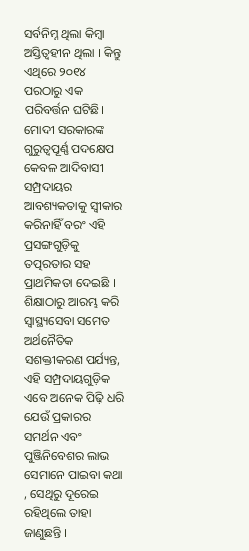ସର୍ବନିମ୍ନ ଥିଲା କିମ୍ବା ଅସ୍ତିତ୍ଵହୀନ ଥିଲା । କିନ୍ତୁ ଏଥିରେ ୨୦୧୪ ପରଠାରୁ ଏକ ପରିବର୍ତ୍ତନ ଘଟିଛି। ମୋଦୀ ସରକାରଙ୍କ ଗୁରୁତ୍ୱପୂର୍ଣ୍ଣ ପଦକ୍ଷେପ କେବଳ ଆଦିବାସୀ ସମ୍ପ୍ରଦାୟର ଆବଶ୍ୟକତାକୁ ସ୍ୱୀକାର କରିନାହିଁ ବରଂ ଏହି ପ୍ରସଙ୍ଗଗୁଡ଼ିକୁ ତତ୍ପରତାର ସହ ପ୍ରାଥମିକତା ଦେଇଛି । ଶିକ୍ଷାଠାରୁ ଆରମ୍ଭ କରି ସ୍ୱାସ୍ଥ୍ୟସେବା ସମେତ ଅର୍ଥନୈତିକ ସଶକ୍ତୀକରଣ ପର୍ଯ୍ୟନ୍ତ, ଏହି ସମ୍ପ୍ରଦାୟଗୁଡ଼ିକ ଏବେ ଅନେକ ପିଢ଼ି ଧରି ଯେଉଁ ପ୍ରକାରର ସମର୍ଥନ ଏବଂ ପୁଞ୍ଜିନିବେଶର ଲାଭ ସେମାନେ ପାଇବା କଥା , ସେଥିରୁ ଦୂରେଇ ରହିଥିଲେ ତାହା ଜାଣୁଛନ୍ତି ।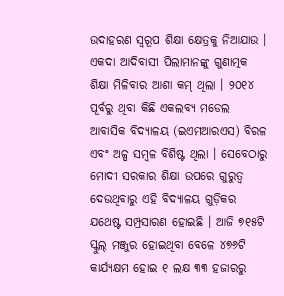ଉଦାହରଣ ସ୍ୱରୂପ ଶିକ୍ଷା କ୍ଷେତ୍ରକୁ ନିଆଯାଉ । ଏକଦା ଆଦିବାସୀ ପିଲାମାନଙ୍କୁ ଗୁଣାତ୍ମକ ଶିକ୍ଷା ମିଳିବାର ଆଶା କମ୍ ଥିଲା । ୨୦୧୪ ପୂର୍ବରୁ ଥିବା କିଛି ଏକଲବ୍ୟ ମଡେଲ ଆବାସିକ ବିଦ୍ୟାଳୟ (ଇଏମଆରଏସ) ବିରଳ ଏବଂ ଅଳ୍ପ ସମ୍ବଳ ବିଶିଷ୍ଟ ଥିଲା । ସେବେଠାରୁ ମୋଦୀ ସରକାର ଶିକ୍ଷା ଉପରେ ଗୁରୁତ୍ୱ ଦେଉଥିବାରୁ ଏହି ବିଦ୍ୟାଳୟ ଗୁଡ଼ିକର ଯଥେଷ୍ଟ ସମ୍ପ୍ରସାରଣ ହୋଇଛି । ଆଜି ୭୧୫ଟି ସ୍କୁଲ୍ ମଞ୍ଜୁର ହୋଇଥିବା ବେଳେ ୪୭୬ଟି କାର୍ଯ୍ୟକ୍ଷମ ହୋଇ ୧ ଲକ୍ଷ ୩୩ ହଜାରରୁ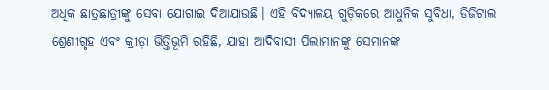ଅଧିକ ଛାତ୍ରଛାତ୍ରୀଙ୍କୁ ସେବା ଯୋଗାଇ ଦିଆଯାଉଛି। ଏହି ବିଦ୍ୟାଳୟ ଗୁଡ଼ିକରେ ଆଧୁନିକ ସୁବିଧା, ଡିଜିଟାଲ ଶ୍ରେଣୀଗୃହ ଏବଂ କ୍ରୀଡ଼ା ଭିତ୍ତିଭୂମି ରହିଛି, ଯାହା ଆଦିବାସୀ ପିଲାମାନଙ୍କୁ ସେମାନଙ୍କ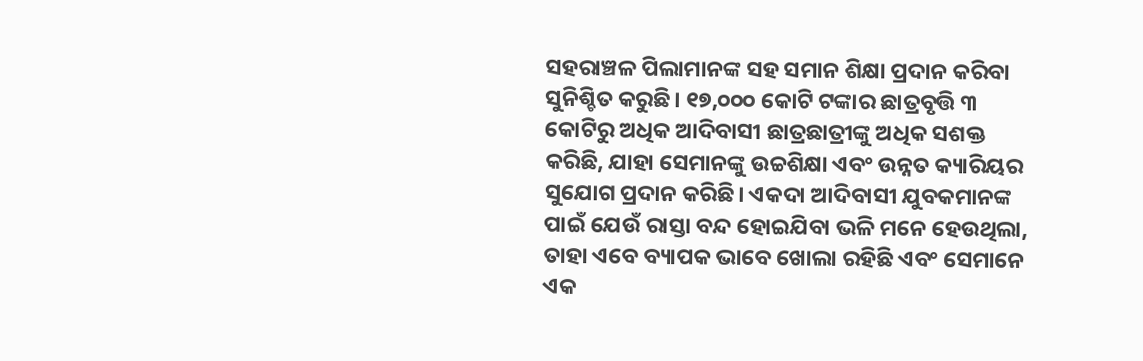ସହରାଞ୍ଚଳ ପିଲାମାନଙ୍କ ସହ ସମାନ ଶିକ୍ଷା ପ୍ରଦାନ କରିବା ସୁନିଶ୍ଚିତ କରୁଛି। ୧୭,୦୦୦ କୋଟି ଟଙ୍କାର ଛାତ୍ରବୃତ୍ତି ୩ କୋଟିରୁ ଅଧିକ ଆଦିବାସୀ ଛାତ୍ରଛାତ୍ରୀଙ୍କୁ ଅଧିକ ସଶକ୍ତ କରିଛି, ଯାହା ସେମାନଙ୍କୁ ଉଚ୍ଚଶିକ୍ଷା ଏବଂ ଉନ୍ନତ କ୍ୟାରିୟର ସୁଯୋଗ ପ୍ରଦାନ କରିଛି। ଏକଦା ଆଦିବାସୀ ଯୁବକମାନଙ୍କ ପାଇଁ ଯେଉଁ ରାସ୍ତା ବନ୍ଦ ହୋଇଯିବା ଭଳି ମନେ ହେଉଥିଲା, ତାହା ଏବେ ବ୍ୟାପକ ଭାବେ ଖୋଲା ରହିଛି ଏବଂ ସେମାନେ ଏକ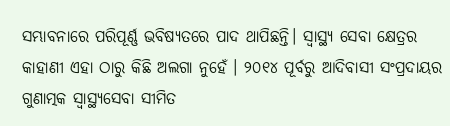ସମ୍ଭାବନାରେ ପରିପୂର୍ଣ୍ଣ ଭବିଷ୍ୟତରେ ପାଦ ଥାପିଛନ୍ତି। ସ୍ଵାସ୍ଥ୍ୟ ସେବା କ୍ଷେତ୍ରର କାହାଣୀ ଏହା ଠାରୁ କିଛି ଅଲଗା ନୁହେଁ । ୨୦୧୪ ପୂର୍ବରୁ ଆଦିବାସୀ ସଂପ୍ରଦାୟର ଗୁଣାତ୍ମକ ସ୍ୱାସ୍ଥ୍ୟସେବା ସୀମିତ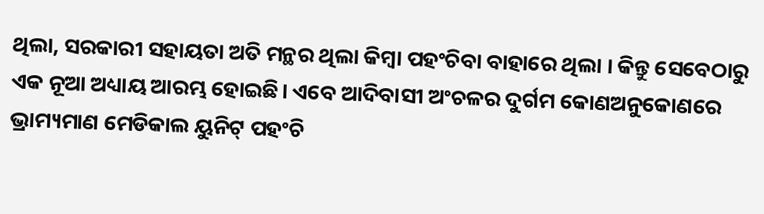ଥିଲା, ସରକାରୀ ସହାୟତା ଅତି ମନ୍ଥର ଥିଲା କିମ୍ବା ପହଂଚିବା ବାହାରେ ଥିଲା । କିନ୍ତୁ ସେବେଠାରୁ ଏକ ନୂଆ ଅଧ୍ୟାୟ ଆରମ୍ଭ ହୋଇଛି। ଏବେ ଆଦିବାସୀ ଅଂଚଳର ଦୁର୍ଗମ କୋଣଅନୁକୋଣରେ ଭ୍ରାମ୍ୟମାଣ ମେଡିକାଲ ୟୁନିଟ୍ ପହଂଚି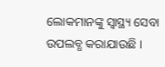ଲୋକମାନଙ୍କୁ ସ୍ୱାସ୍ଥ୍ୟ ସେବା ଉପଲବ୍ଧ କରାଯାଉଛି ।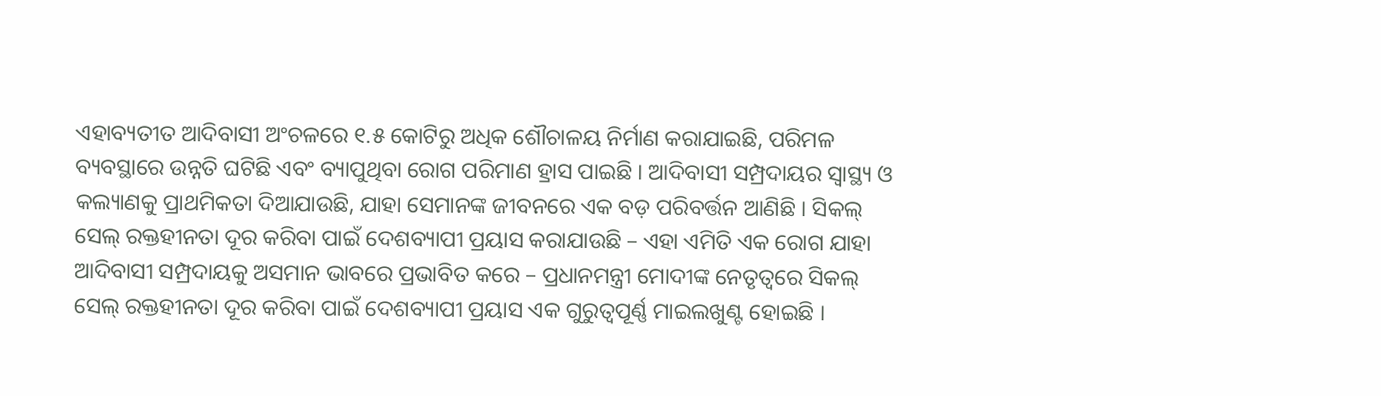ଏହାବ୍ୟତୀତ ଆଦିବାସୀ ଅଂଚଳରେ ୧.୫ କୋଟିରୁ ଅଧିକ ଶୌଚାଳୟ ନିର୍ମାଣ କରାଯାଇଛି, ପରିମଳ ବ୍ୟବସ୍ଥାରେ ଉନ୍ନତି ଘଟିଛି ଏବଂ ବ୍ୟାପୁଥିବା ରୋଗ ପରିମାଣ ହ୍ରାସ ପାଇଛି । ଆଦିବାସୀ ସମ୍ପ୍ରଦାୟର ସ୍ୱାସ୍ଥ୍ୟ ଓ କଲ୍ୟାଣକୁ ପ୍ରାଥମିକତା ଦିଆଯାଉଛି, ଯାହା ସେମାନଙ୍କ ଜୀବନରେ ଏକ ବଡ଼ ପରିବର୍ତ୍ତନ ଆଣିଛି । ସିକଲ୍ ସେଲ୍ ରକ୍ତହୀନତା ଦୂର କରିବା ପାଇଁ ଦେଶବ୍ୟାପୀ ପ୍ରୟାସ କରାଯାଉଛି – ଏହା ଏମିତି ଏକ ରୋଗ ଯାହା ଆଦିବାସୀ ସମ୍ପ୍ରଦାୟକୁ ଅସମାନ ଭାବରେ ପ୍ରଭାବିତ କରେ – ପ୍ରଧାନମନ୍ତ୍ରୀ ମୋଦୀଙ୍କ ନେତୃତ୍ୱରେ ସିକଲ୍ ସେଲ୍ ରକ୍ତହୀନତା ଦୂର କରିବା ପାଇଁ ଦେଶବ୍ୟାପୀ ପ୍ରୟାସ ଏକ ଗୁରୁତ୍ୱପୂର୍ଣ୍ଣ ମାଇଲଖୁଣ୍ଟ ହୋଇଛି ।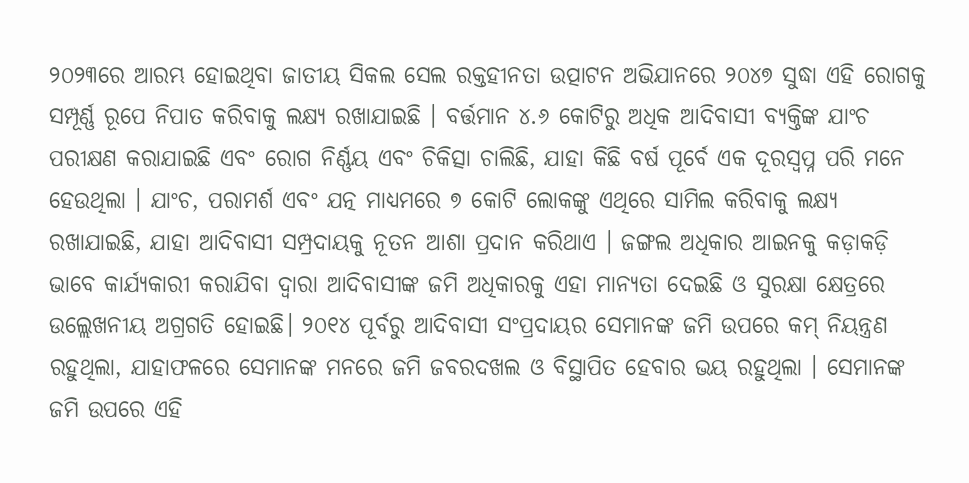୨୦୨୩ରେ ଆରମ୍ଭ ହୋଇଥିବା ଜାତୀୟ ସିକଲ ସେଲ ରକ୍ତହୀନତା ଉତ୍ପାଟନ ଅଭିଯାନରେ ୨୦୪୭ ସୁଦ୍ଧା ଏହି ରୋଗକୁ ସମ୍ପୂର୍ଣ୍ଣ ରୂପେ ନିପାତ କରିବାକୁ ଲକ୍ଷ୍ୟ ରଖାଯାଇଛି । ବର୍ତ୍ତମାନ ୪.୬ କୋଟିରୁ ଅଧିକ ଆଦିବାସୀ ବ୍ୟକ୍ତିଙ୍କ ଯାଂଚ ପରୀକ୍ଷଣ କରାଯାଇଛି ଏବଂ ରୋଗ ନିର୍ଣ୍ଣୟ ଏବଂ ଚିକିତ୍ସା ଚାଲିଛି, ଯାହା କିଛି ବର୍ଷ ପୂର୍ବେ ଏକ ଦୂରସ୍ୱପ୍ନ ପରି ମନେ ହେଉଥିଲା । ଯାଂଚ, ପରାମର୍ଶ ଏବଂ ଯତ୍ନ ମାଧ୍ୟମରେ ୭ କୋଟି ଲୋକଙ୍କୁ ଏଥିରେ ସାମିଲ କରିବାକୁ ଲକ୍ଷ୍ୟ ରଖାଯାଇଛି, ଯାହା ଆଦିବାସୀ ସମ୍ପ୍ରଦାୟକୁ ନୂତନ ଆଶା ପ୍ରଦାନ କରିଥାଏ । ଜଙ୍ଗଲ ଅଧିକାର ଆଇନକୁ କଡ଼ାକଡ଼ି ଭାବେ କାର୍ଯ୍ୟକାରୀ କରାଯିବା ଦ୍ୱାରା ଆଦିବାସୀଙ୍କ ଜମି ଅଧିକାରକୁ ଏହା ମାନ୍ୟତା ଦେଇଛି ଓ ସୁରକ୍ଷା କ୍ଷେତ୍ରରେ ଉଲ୍ଲେଖନୀୟ ଅଗ୍ରଗତି ହୋଇଛି। ୨୦୧୪ ପୂର୍ବରୁ ଆଦିବାସୀ ସଂପ୍ରଦାୟର ସେମାନଙ୍କ ଜମି ଉପରେ କମ୍ ନିୟନ୍ତ୍ରଣ ରହୁଥିଲା, ଯାହାଫଳରେ ସେମାନଙ୍କ ମନରେ ଜମି ଜବରଦଖଲ ଓ ବିସ୍ଥାପିତ ହେବାର ଭୟ ରହୁଥିଲା । ସେମାନଙ୍କ ଜମି ଉପରେ ଏହି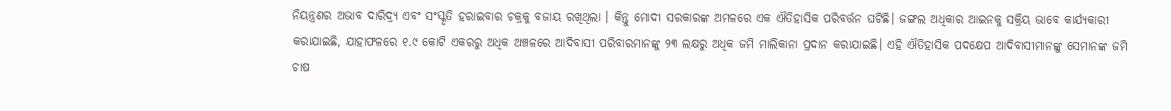ନିୟନ୍ତ୍ରଣର ଅଭାବ ଦାରିଦ୍ର୍ୟ ଏବଂ ସଂସ୍କୃତି ହରାଇବାର ଚକ୍ରକୁ ବଜାୟ ରଖିଥିଲା । କିନ୍ତୁ ମୋଦୀ ସରକାରଙ୍କ ଅମଳରେ ଏକ ଐତିହାସିକ ପରିବର୍ତ୍ତନ ଘଟିଛି। ଜଙ୍ଗଲ ଅଧିକାର ଆଇନକୁ ସକ୍ରିୟ ଭାବେ କାର୍ଯ୍ୟକାରୀ କରାଯାଇଛି, ଯାହାଫଳରେ ୧.୯ କୋଟି ଏକରରୁ ଅଧିକ ଅଞ୍ଚଳରେ ଆଦିବାସୀ ପରିବାରମାନଙ୍କୁ ୨୩ ଲକ୍ଷରୁ ଅଧିକ ଜମି ମାଲିକାନା ପ୍ରଦାନ କରାଯାଇଛି। ଏହି ଐତିହାସିକ ପଦକ୍ଷେପ ଆଦିବାସୀମାନଙ୍କୁ ସେମାନଙ୍କ ଜମି ଚାଷ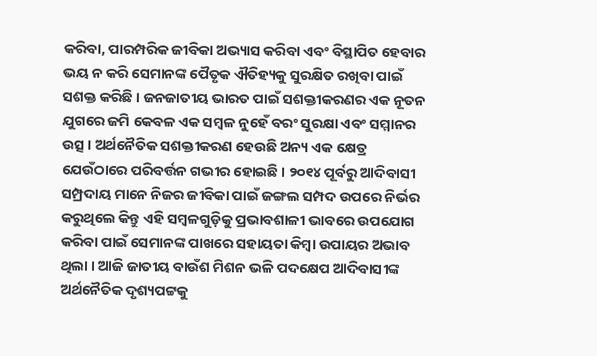କରିବା, ପାରମ୍ପରିକ ଜୀବିକା ଅଭ୍ୟାସ କରିବା ଏବଂ ବିସ୍ଥାପିତ ହେବାର ଭୟ ନ କରି ସେମାନଙ୍କ ପୈତୃକ ଐତିହ୍ୟକୁ ସୁରକ୍ଷିତ ରଖିବା ପାଇଁ ସଶକ୍ତ କରିଛି । ଜନଜାତୀୟ ଭାରତ ପାଇଁ ସଶକ୍ତୀକରଣର ଏକ ନୂତନ ଯୁଗରେ ଜମି କେବଳ ଏକ ସମ୍ବଳ ନୁହେଁ ବରଂ ସୁରକ୍ଷା ଏବଂ ସମ୍ମାନର ଉତ୍ସ । ଅର୍ଥନୈତିକ ସଶକ୍ତୀକରଣ ହେଉଛି ଅନ୍ୟ ଏକ କ୍ଷେତ୍ର ଯେଉଁଠାରେ ପରିବର୍ତ୍ତନ ଗଭୀର ହୋଇଛି । ୨୦୧୪ ପୂର୍ବରୁ ଆଦିବାସୀ ସମ୍ପ୍ରଦାୟ ମାନେ ନିଜର ଜୀବିକା ପାଇଁ ଜଙ୍ଗଲ ସମ୍ପଦ ଉପରେ ନିର୍ଭର କରୁଥିଲେ କିନ୍ତୁ ଏହି ସମ୍ବଳଗୁଡ଼ିକୁ ପ୍ରଭାବଶାଳୀ ଭାବରେ ଉପଯୋଗ କରିବା ପାଇଁ ସେମାନଙ୍କ ପାଖରେ ସହାୟତା କିମ୍ବା ଉପାୟର ଅଭାବ ଥିଲା । ଆଜି ଜାତୀୟ ବାଉଁଶ ମିଶନ ଭଳି ପଦକ୍ଷେପ ଆଦିବାସୀଙ୍କ ଅର୍ଥନୈତିକ ଦୃଶ୍ୟପଟ୍ଟକୁ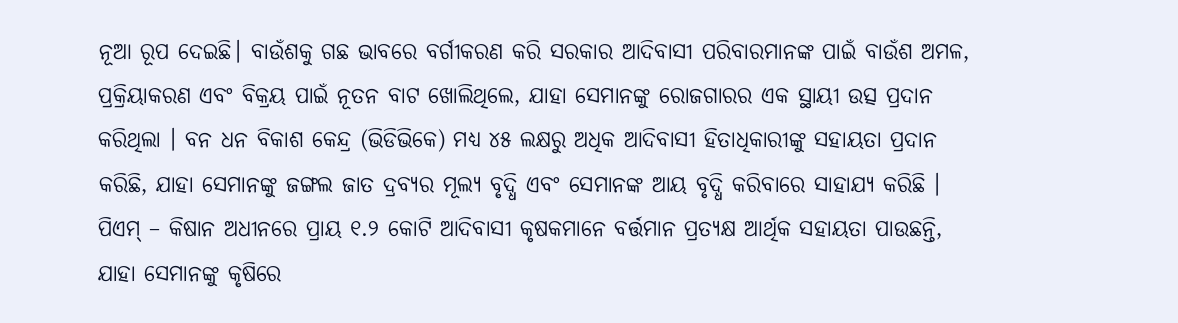ନୂଆ ରୂପ ଦେଇଛି। ବାଉଁଶକୁ ଗଛ ଭାବରେ ବର୍ଗୀକରଣ କରି ସରକାର ଆଦିବାସୀ ପରିବାରମାନଙ୍କ ପାଇଁ ବାଉଁଶ ଅମଳ, ପ୍ରକ୍ରିୟାକରଣ ଏବଂ ବିକ୍ରୟ ପାଇଁ ନୂତନ ବାଟ ଖୋଲିଥିଲେ, ଯାହା ସେମାନଙ୍କୁ ରୋଜଗାରର ଏକ ସ୍ଥାୟୀ ଉତ୍ସ ପ୍ରଦାନ କରିଥିଲା । ବନ ଧନ ବିକାଶ କେନ୍ଦ୍ର (ଭିଡିଭିକେ) ମଧ୍ୟ ୪୫ ଲକ୍ଷରୁ ଅଧିକ ଆଦିବାସୀ ହିତାଧିକାରୀଙ୍କୁ ସହାୟତା ପ୍ରଦାନ କରିଛି, ଯାହା ସେମାନଙ୍କୁ ଜଙ୍ଗଲ ଜାତ ଦ୍ରବ୍ୟର ମୂଲ୍ୟ ବୃଦ୍ଧି ଏବଂ ସେମାନଙ୍କ ଆୟ ବୃଦ୍ଧି କରିବାରେ ସାହାଯ୍ୟ କରିଛି । ପିଏମ୍ – କିଷାନ ଅଧୀନରେ ପ୍ରାୟ ୧.୨ କୋଟି ଆଦିବାସୀ କୃଷକମାନେ ବର୍ତ୍ତମାନ ପ୍ରତ୍ୟକ୍ଷ ଆର୍ଥିକ ସହାୟତା ପାଉଛନ୍ତି, ଯାହା ସେମାନଙ୍କୁ କୃଷିରେ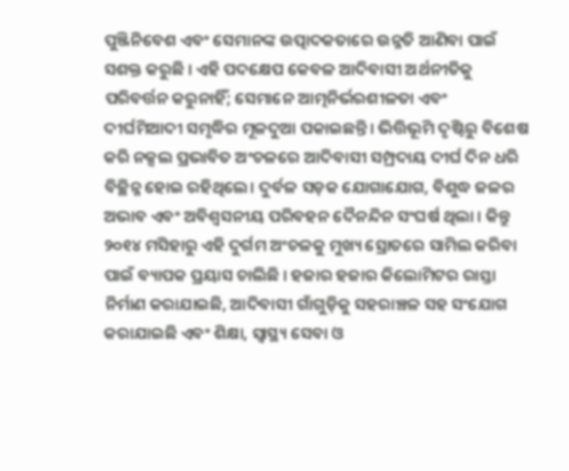ପୁଞ୍ଜିନିବେଶ ଏବଂ ସେମାନଙ୍କ ଉତ୍ପାଦକତାରେ ଉନ୍ନତି ଆଣିବା ପାଇଁ ସଶକ୍ତ କରୁଛି । ଏହି ପଦକ୍ଷେପ କେବଳ ଆଦିବାସୀ ଅର୍ଥନୀତିକୁ ପରିବର୍ତ୍ତନ କରୁନାହିଁ; ସେମାନେ ଆତ୍ମନିର୍ଭରଶୀଳତା ଏବଂ ଦୀର୍ଘମିଆଦୀ ସମୃଦ୍ଧିର ମୂଳଦୁଆ ପକାଇଛନ୍ତି। ଭିତ୍ତିଭୂମି ଦୃଷ୍ଟିରୁ ବିଶେଷ କରି ନକ୍ସଲ ପ୍ରଭାବିତ ଅଂଚଳରେ ଆଦିବାସୀ ସମ୍ପ୍ରଦାୟ ଦୀର୍ଘ ଦିନ ଧରି ବିଚ୍ଛିନ୍ନ ହୋଇ ରହିଥିଲେ। ଦୁର୍ବଳ ସଡ଼କ ଯୋଗାଯୋଗ, ବିଶୁଦ୍ଧ ଜଳର ଅଭାବ ଏବଂ ଅବିଶ୍ୱସନୀୟ ପରିବହନ ଦୈନନ୍ଦିନ ସଂଘର୍ଷ ଥିଲା । କିନ୍ତୁ ୨୦୧୪ ମସିହାରୁ ଏହି ଦୁର୍ଗମ ଅଂଚଳକୁ ମୁଖ୍ୟ ସ୍ରୋତରେ ସାମିଲ କରିବା ପାଇଁ ବ୍ୟାପକ ପ୍ରୟାସ ଚାଲିଛି । ହଜାର ହଜାର କିଲୋମିଟର ରାସ୍ତା ନିର୍ମାଣ କରାଯାଇଛି, ଆଦିବାସୀ ଗାଁଗୁଡ଼ିକୁ ସହରାଞ୍ଚଳ ସହ ସଂଯୋଗ କରାଯାଇଛି ଏବଂ ଶିକ୍ଷା, ସ୍ୱାସ୍ଥ୍ୟ ସେବା ଓ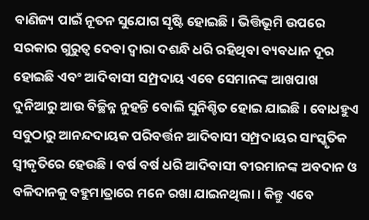ବାଣିଜ୍ୟ ପାଇଁ ନୂତନ ସୁଯୋଗ ସୃଷ୍ଟି ହୋଇଛି। ଭିତ୍ତିଭୂମି ଉପରେ ସରକାର ଗୁରୁତ୍ୱ ଦେବା ଦ୍ୱାରା ଦଶନ୍ଧି ଧରି ରହିଥିବା ବ୍ୟବଧାନ ଦୂର ହୋଇଛି ଏବଂ ଆଦିବାସୀ ସମ୍ପ୍ରଦାୟ ଏବେ ସେମାନଙ୍କ ଆଖପାଖ ଦୁନିଆରୁ ଆଉ ବିଚ୍ଛିନ୍ନ ନୁହନ୍ତି ବୋଲି ସୁନିଶ୍ଚିତ ହୋଇ ଯାଇଛି। ବୋଧହୁଏ ସବୁଠାରୁ ଆନନ୍ଦଦାୟକ ପରିବର୍ତ୍ତନ ଆଦିବାସୀ ସମ୍ପ୍ରଦାୟର ସାଂସ୍କୃତିକ ସ୍ୱୀକୃତିରେ ହେଉଛି । ବର୍ଷ ବର୍ଷ ଧରି ଆଦିବାସୀ ବୀରମାନଙ୍କ ଅବଦାନ ଓ ବଳିଦାନକୁ ବହୁମାତ୍ରାରେ ମନେ ରଖା ଯାଇନଥିଲା। କିନ୍ତୁ ଏବେ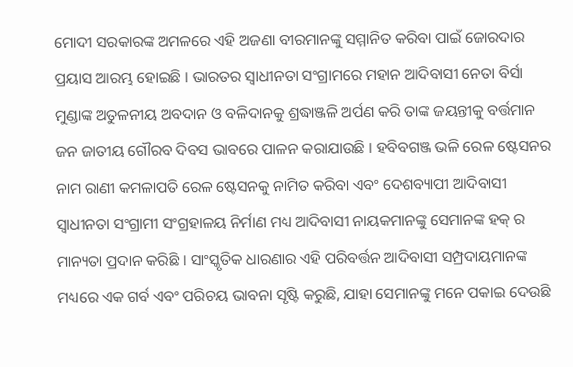ମୋଦୀ ସରକାରଙ୍କ ଅମଳରେ ଏହି ଅଜଣା ବୀରମାନଙ୍କୁ ସମ୍ମାନିତ କରିବା ପାଇଁ ଜୋରଦାର ପ୍ରୟାସ ଆରମ୍ଭ ହୋଇଛି । ଭାରତର ସ୍ୱାଧୀନତା ସଂଗ୍ରାମରେ ମହାନ ଆଦିବାସୀ ନେତା ବିର୍ସା ମୁଣ୍ଡାଙ୍କ ଅତୁଳନୀୟ ଅବଦାନ ଓ ବଳିଦାନକୁ ଶ୍ରଦ୍ଧାଞ୍ଜଳି ଅର୍ପଣ କରି ତାଙ୍କ ଜୟନ୍ତୀକୁ ବର୍ତ୍ତମାନ ଜନ ଜାତୀୟ ଗୌରବ ଦିବସ ଭାବରେ ପାଳନ କରାଯାଉଛି । ହବିବଗଞ୍ଜ ଭଳି ରେଳ ଷ୍ଟେସନର ନାମ ରାଣୀ କମଳାପତି ରେଳ ଷ୍ଟେସନକୁ ନାମିତ କରିବା ଏବଂ ଦେଶବ୍ୟାପୀ ଆଦିବାସୀ ସ୍ୱାଧୀନତା ସଂଗ୍ରାମୀ ସଂଗ୍ରହାଳୟ ନିର୍ମାଣ ମଧ୍ୟ ଆଦିବାସୀ ନାୟକମାନଙ୍କୁ ସେମାନଙ୍କ ହକ୍ ର ମାନ୍ୟତା ପ୍ରଦାନ କରିଛି । ସାଂସ୍କୃତିକ ଧାରଣାର ଏହି ପରିବର୍ତ୍ତନ ଆଦିବାସୀ ସମ୍ପ୍ରଦାୟମାନଙ୍କ ମଧ୍ୟରେ ଏକ ଗର୍ବ ଏବଂ ପରିଚୟ ଭାବନା ସୃଷ୍ଟି କରୁଛି, ଯାହା ସେମାନଙ୍କୁ ମନେ ପକାଇ ଦେଉଛି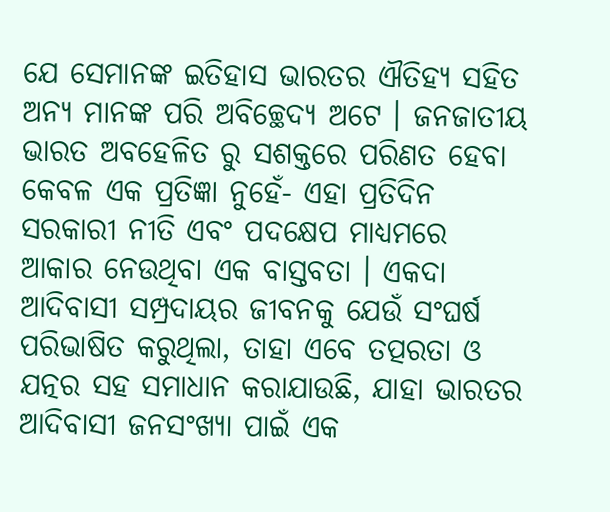ଯେ ସେମାନଙ୍କ ଇତିହାସ ଭାରତର ଐତିହ୍ୟ ସହିତ ଅନ୍ୟ ମାନଙ୍କ ପରି ଅବିଚ୍ଛେଦ୍ୟ ଅଟେ । ଜନଜାତୀୟ ଭାରତ ଅବହେଳିତ ରୁ ସଶକ୍ତରେ ପରିଣତ ହେବା କେବଳ ଏକ ପ୍ରତିଜ୍ଞା ନୁହେଁ- ଏହା ପ୍ରତିଦିନ ସରକାରୀ ନୀତି ଏବଂ ପଦକ୍ଷେପ ମାଧ୍ୟମରେ ଆକାର ନେଉଥିବା ଏକ ବାସ୍ତବତା । ଏକଦା ଆଦିବାସୀ ସମ୍ପ୍ରଦାୟର ଜୀବନକୁ ଯେଉଁ ସଂଘର୍ଷ ପରିଭାଷିତ କରୁଥିଲା, ତାହା ଏବେ ତତ୍ପରତା ଓ ଯତ୍ନର ସହ ସମାଧାନ କରାଯାଉଛି, ଯାହା ଭାରତର ଆଦିବାସୀ ଜନସଂଖ୍ୟା ପାଇଁ ଏକ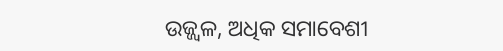ଉଜ୍ଜ୍ୱଳ, ଅଧିକ ସମାବେଶୀ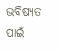ଭବିଷ୍ୟତ ପାଇଁ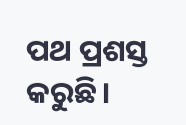ପଥ ପ୍ରଶସ୍ତ କରୁଛି।